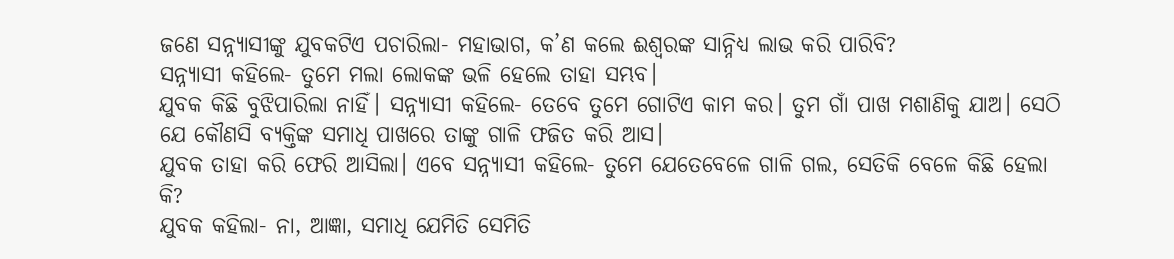ଜଣେ ସନ୍ନ୍ୟାସୀଙ୍କୁ ଯୁବକଟିଏ ପଚାରିଲା- ମହାଭାଗ, କ’ଣ କଲେ ଈଶ୍ବରଙ୍କ ସାନ୍ନିଧ୍ୟ ଲାଭ କରି ପାରିବି?
ସନ୍ନ୍ୟାସୀ କହିଲେ- ତୁମେ ମଲା ଲୋକଙ୍କ ଭଳି ହେଲେ ତାହା ସମ୍ଭବ।
ଯୁବକ କିଛି ବୁଝିପାରିଲା ନାହିଁ। ସନ୍ନ୍ୟାସୀ କହିଲେ- ତେବେ ତୁମେ ଗୋଟିଏ କାମ କର। ତୁମ ଗାଁ ପାଖ ମଶାଣିକୁ ଯାଅ। ସେଠି ଯେ କୌଣସି ବ୍ୟକ୍ତିଙ୍କ ସମାଧି ପାଖରେ ତାଙ୍କୁ ଗାଳି ଫଜିତ କରି ଆସ।
ଯୁବକ ତାହା କରି ଫେରି ଆସିଲା। ଏବେ ସନ୍ନ୍ୟାସୀ କହିଲେ- ତୁମେ ଯେତେବେଳେ ଗାଳି ଗଲ, ସେତିକି ବେଳେ କିଛି ହେଲା କି?
ଯୁବକ କହିଲା- ନା, ଆଜ୍ଞା, ସମାଧି ଯେମିତି ସେମିତି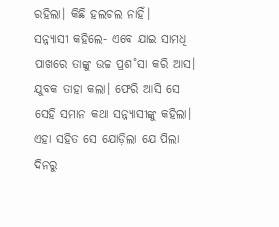ରହିଲା। କିଛି ହଲଚଲ ନାହିଁ।
ସନ୍ନ୍ୟାସୀ କହିଲେ- ଏବେ ଯାଇ ସାମଧି ପାଖରେ ତାଙ୍କୁ ଉଚ୍ଚ ପ୍ରଶ˚ସା କରି ଆସ।
ଯୁବକ ତାହା କଲା। ଫେରି ଆସି ସେ ସେହି ସମାନ କଥା ସନ୍ନ୍ୟାସୀଙ୍କୁ କହିଲା। ଏହା ସହିତ ସେ ଯୋଡ଼ିଲା ଯେ ପିଲା ଦିନରୁ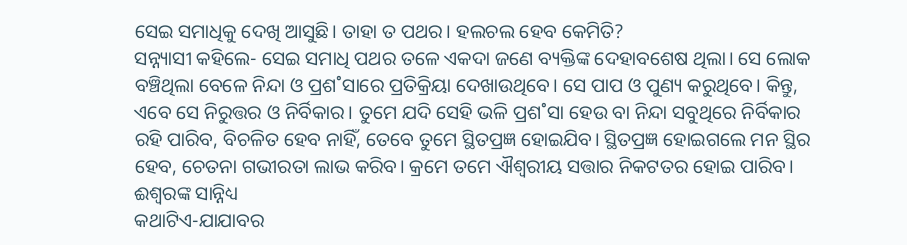ସେଇ ସମାଧିକୁ ଦେଖି ଆସୁଛି। ତାହା ତ ପଥର। ହଲଚଲ ହେବ କେମିତି?
ସନ୍ନ୍ୟାସୀ କହିଲେ- ସେଇ ସମାଧି ପଥର ତଳେ ଏକଦା ଜଣେ ବ୍ୟକ୍ତିଙ୍କ ଦେହାବଶେଷ ଥିଲା। ସେ ଲୋକ ବଞ୍ଚିଥିଲା ବେଳେ ନିନ୍ଦା ଓ ପ୍ରଶ˚ସାରେ ପ୍ରତିକ୍ରିୟା ଦେଖାଉଥିବେ। ସେ ପାପ ଓ ପୁଣ୍ୟ କରୁଥିବେ। କିନ୍ତୁ, ଏବେ ସେ ନିରୁତ୍ତର ଓ ନିର୍ବିକାର। ତୁମେ ଯଦି ସେହି ଭଳି ପ୍ରଶ˚ସା ହେଉ ବା ନିନ୍ଦା ସବୁଥିରେ ନିର୍ବିକାର ରହି ପାରିବ, ବିଚଳିତ ହେବ ନାହିଁ, ତେବେ ତୁମେ ସ୍ଥିତପ୍ରଜ୍ଞ ହୋଇଯିବ। ସ୍ଥିତପ୍ରଜ୍ଞ ହୋଇଗଲେ ମନ ସ୍ଥିର ହେବ, ଚେତନା ଗଭୀରତା ଲାଭ କରିବ। କ୍ରମେ ତମେ ଐଶ୍ବରୀୟ ସତ୍ତାର ନିକଟତର ହୋଇ ପାରିବ।
ଈଶ୍ବରଙ୍କ ସାନ୍ନିଧ୍ୟ
କଥାଟିଏ-ଯାଯାବର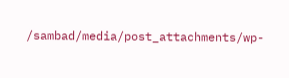/sambad/media/post_attachments/wp-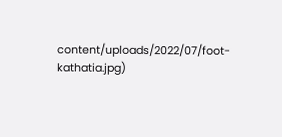content/uploads/2022/07/foot-kathatia.jpg)